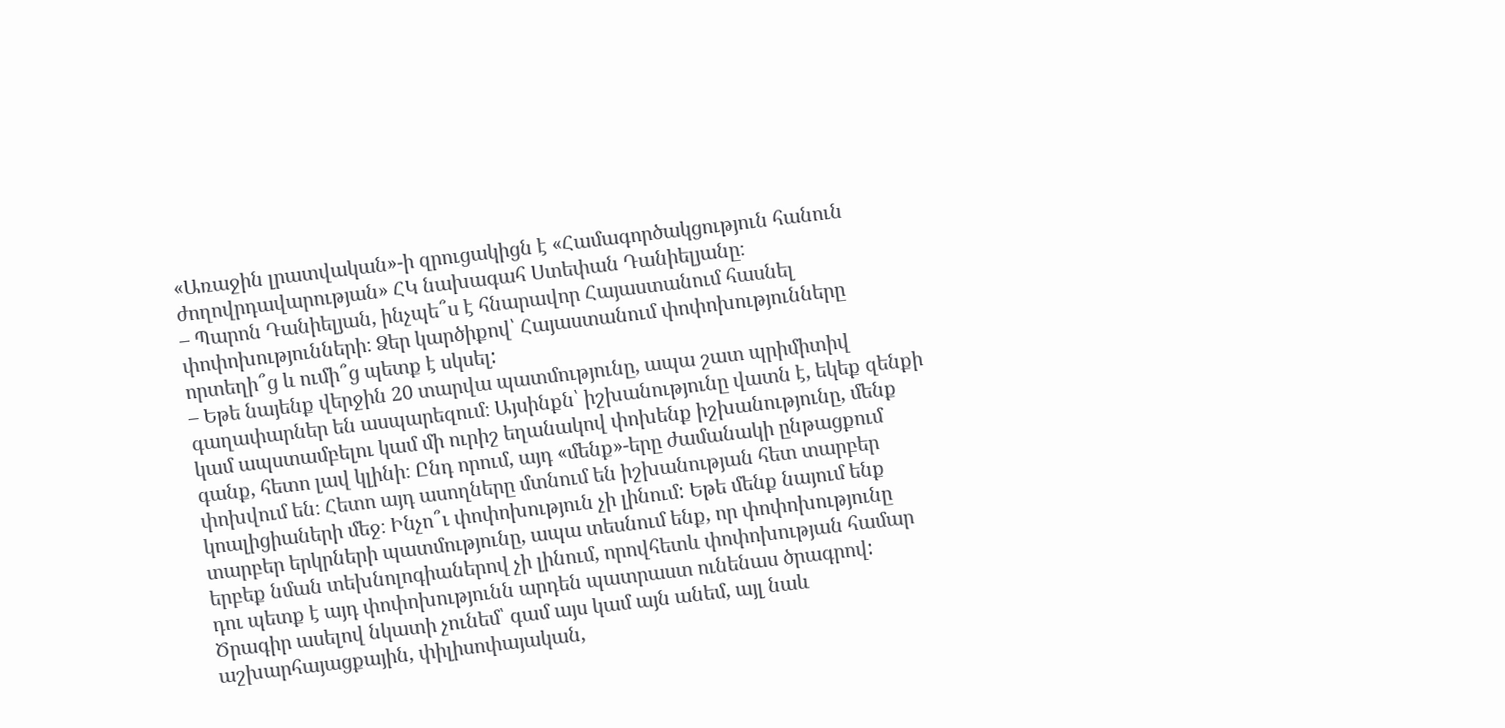«Առաջին լրատվական»-ի զրուցակիցն է «Համագործակցություն հանուն ժողովրդավարության» ՀԿ նախագահ Ստեփան Դանիելյանը։
– Պարոն Դանիելյան, ինչպե՞ս է հնարավոր Հայաստանում հասնել փոփոխությունների։ Ձեր կարծիքով՝ Հայաստանում փոփոխությունները որտեղի՞ց և ումի՞ց պետք է սկսել:
– Եթե նայենք վերջին 20 տարվա պատմությունը, ապա շատ պրիմիտիվ գաղափարներ են ասպարեզում։ Այսինքն՝ իշխանությունը վատն է, եկեք զենքի կամ ապստամբելու կամ մի ուրիշ եղանակով փոխենք իշխանությունը, մենք գանք, հետո լավ կլինի։ Ընդ որում, այդ «մենք»-երը ժամանակի ընթացքում փոխվում են։ Հետո այդ ասողները մտնում են իշխանության հետ տարբեր կոալիցիաների մեջ։ Ինչո՞ւ փոփոխություն չի լինում: Եթե մենք նայում ենք տարբեր երկրների պատմությունը, ապա տեսնում ենք, որ փոփոխությունը երբեք նման տեխնոլոգիաներով չի լինում, որովհետև փոփոխության համար դու պետք է այդ փոփոխությունն արդեն պատրաստ ունենաս ծրագրով: Ծրագիր ասելով նկատի չունեմ՝ գամ այս կամ այն անեմ, այլ նաև աշխարհայացքային, փիլիսոփայական,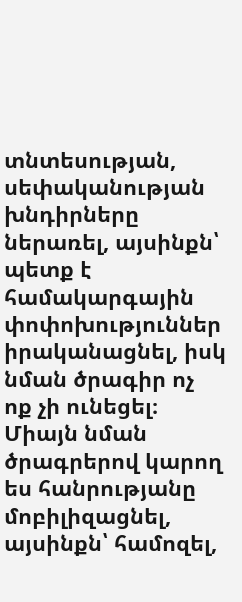տնտեսության, սեփականության խնդիրները ներառել, այսինքն՝ պետք է համակարգային փոփոխություններ իրականացնել, իսկ նման ծրագիր ոչ ոք չի ունեցել։
Միայն նման ծրագրերով կարող ես հանրությանը մոբիլիզացնել, այսինքն՝ համոզել,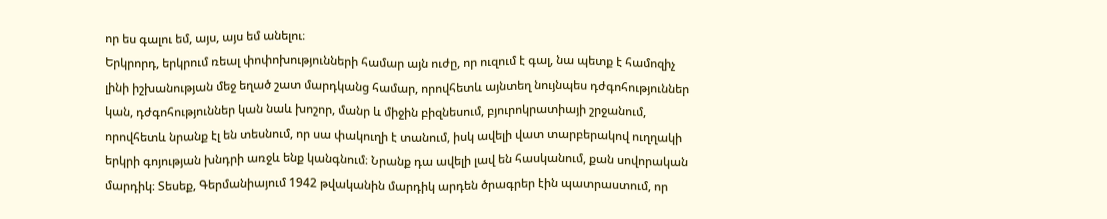որ ես գալու եմ, այս, այս եմ անելու։
Երկրորդ, երկրում ռեալ փոփոխությունների համար այն ուժը, որ ուզում է գալ, նա պետք է համոզիչ լինի իշխանության մեջ եղած շատ մարդկանց համար, որովհետև այնտեղ նույնպես դժգոհություններ կան, դժգոհություններ կան նաև խոշոր, մանր և միջին բիզնեսում, բյուրոկրատիայի շրջանում, որովհետև նրանք էլ են տեսնում, որ սա փակուղի է տանում, իսկ ավելի վատ տարբերակով ուղղակի երկրի գոյության խնդրի առջև ենք կանգնում։ Նրանք դա ավելի լավ են հասկանում, քան սովորական մարդիկ։ Տեսեք, Գերմանիայում 1942 թվականին մարդիկ արդեն ծրագրեր էին պատրաստում, որ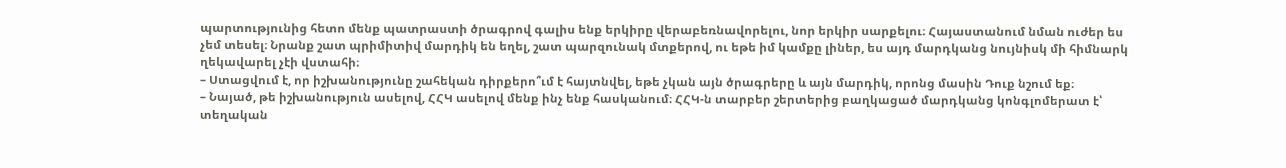պարտությունից հետո մենք պատրաստի ծրագրով գալիս ենք երկիրը վերաբեռնավորելու, նոր երկիր սարքելու։ Հայաստանում նման ուժեր ես չեմ տեսել։ Նրանք շատ պրիմիտիվ մարդիկ են եղել, շատ պարզունակ մտքերով, ու եթե իմ կամքը լիներ, ես այդ մարդկանց նույնիսկ մի հիմնարկ ղեկավարել չէի վստահի։
– Ստացվում է, որ իշխանությունը շահեկան դիրքերո՞ւմ է հայտնվել, եթե չկան այն ծրագրերը և այն մարդիկ, որոնց մասին Դուք նշում եք։
– Նայած, թե իշխանություն ասելով, ՀՀԿ ասելով մենք ինչ ենք հասկանում։ ՀՀԿ-ն տարբեր շերտերից բաղկացած մարդկանց կոնգլոմերատ է՝ տեղական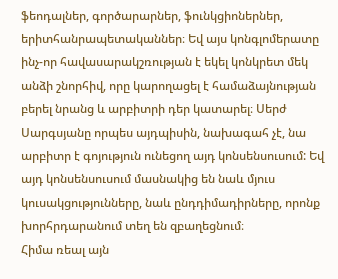ֆեոդալներ, գործարարներ, ֆունկցիոներներ, երիտհանրապետականներ։ Եվ այս կոնգլոմերատը ինչ-որ հավասարակշռության է եկել կոնկրետ մեկ անձի շնորհիվ, որը կարողացել է համաձայնության բերել նրանց և արբիտրի դեր կատարել։ Սերժ Սարգսյանը որպես այդպիսին, նախագահ չէ, նա արբիտր է գոյություն ունեցող այդ կոնսենսուսում: Եվ այդ կոնսենսուսում մասնակից են նաև մյուս կուսակցությունները, նաև ընդդիմադիրները, որոնք խորհրդարանում տեղ են զբաղեցնում։
Հիմա ռեալ այն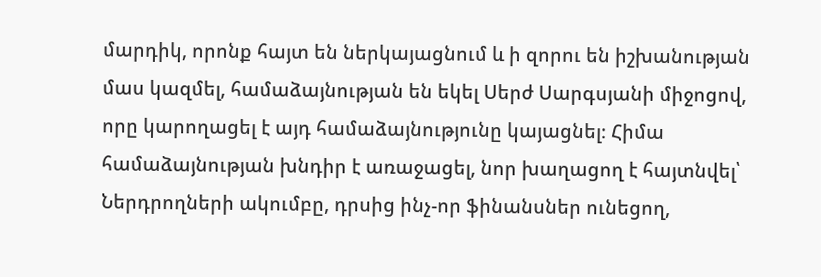մարդիկ, որոնք հայտ են ներկայացնում և ի զորու են իշխանության մաս կազմել, համաձայնության են եկել Սերժ Սարգսյանի միջոցով, որը կարողացել է այդ համաձայնությունը կայացնել։ Հիմա համաձայնության խնդիր է առաջացել, նոր խաղացող է հայտնվել՝ Ներդրողների ակումբը, դրսից ինչ-որ ֆինանսներ ունեցող,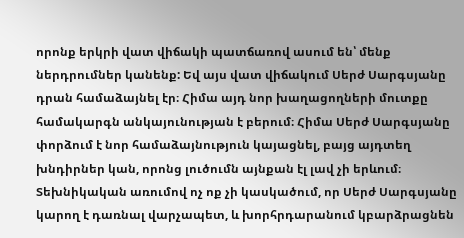որոնք երկրի վատ վիճակի պատճառով ասում են՝ մենք ներդրումներ կանենք: Եվ այս վատ վիճակում Սերժ Սարգսյանը դրան համաձայնել էր։ Հիմա այդ նոր խաղացողների մուտքը համակարգն անկայունության է բերում։ Հիմա Սերժ Սարգսյանը փորձում է նոր համաձայնություն կայացնել, բայց այդտեղ խնդիրներ կան, որոնց լուծումն այնքան էլ լավ չի երևում։ Տեխնիկական առումով ոչ ոք չի կասկածում, որ Սերժ Սարգսյանը կարող է դառնալ վարչապետ, և խորհրդարանում կբարձրացնեն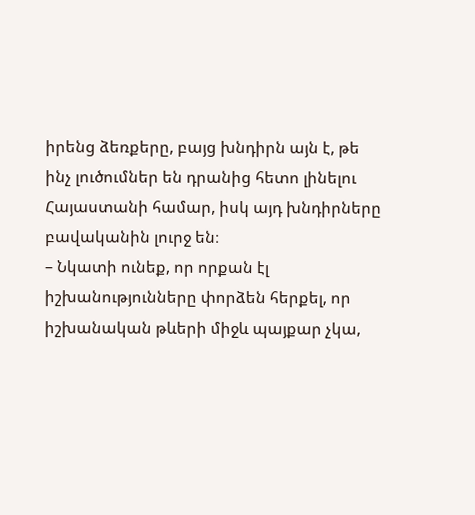իրենց ձեռքերը, բայց խնդիրն այն է, թե ինչ լուծումներ են դրանից հետո լինելու Հայաստանի համար, իսկ այդ խնդիրները բավականին լուրջ են։
– Նկատի ունեք, որ որքան էլ իշխանությունները փորձեն հերքել, որ իշխանական թևերի միջև պայքար չկա,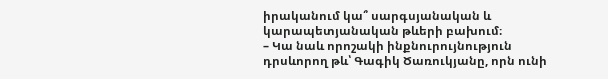իրականում կա՞ սարգսյանական և կարապետյանական թևերի բախում։
– Կա նաև որոշակի ինքնուրույնություն դրսևորող թև՝ Գագիկ Ծառուկյանը, որն ունի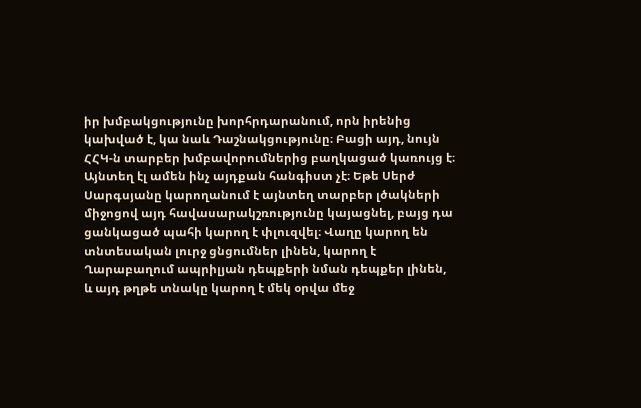իր խմբակցությունը խորհրդարանում, որն իրենից կախված է, կա նաև Դաշնակցությունը։ Բացի այդ, նույն ՀՀԿ-ն տարբեր խմբավորումներից բաղկացած կառույց է։ Այնտեղ էլ ամեն ինչ այդքան հանգիստ չէ։ Եթե Սերժ Սարգսյանը կարողանում է այնտեղ տարբեր լծակների միջոցով այդ հավասարակշռությունը կայացնել, բայց դա ցանկացած պահի կարող է փլուզվել։ Վաղը կարող են տնտեսական լուրջ ցնցումներ լինեն, կարող է Ղարաբաղում ապրիլյան դեպքերի նման դեպքեր լինեն, և այդ թղթե տնակը կարող է մեկ օրվա մեջ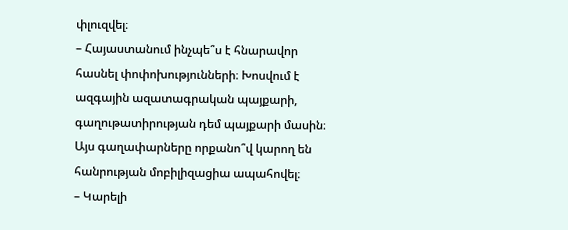փլուզվել։
– Հայաստանում ինչպե՞ս է հնարավոր հասնել փոփոխությունների։ Խոսվում է ազգային ազատագրական պայքարի, գաղութատիրության դեմ պայքարի մասին։ Այս գաղափարները որքանո՞վ կարող են հանրության մոբիլիզացիա ապահովել։
– Կարելի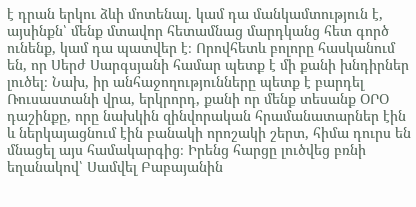է դրան երկու ձևի մոտենալ. կամ դա մանկամտություն է, այսինքն՝ մենք մտավոր հետամնաց մարդկանց հետ գործ ունենք, կամ դա պատվեր է։ Որովհետև բոլորը հասկանում են, որ Սերժ Սարգսյանի համար պետք է մի քանի խնդիրներ լուծել։ Նախ, իր անհաջողությունները պետք է բարդել Ռուսաստանի վրա, երկրորդ, քանի որ մենք տեսանք ՕՐՕ դաշինքը, որը նախկին զինվորական հրամանատարներ էին և ներկայացնում էին բանակի որոշակի շերտ, հիմա դուրս են մնացել այս համակարգից։ Իրենց հարցը լուծվեց բռնի եղանակով՝ Սամվել Բաբայանին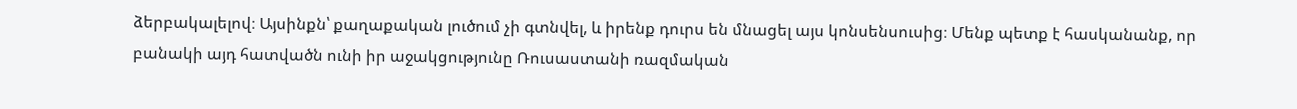ձերբակալելով։ Այսինքն՝ քաղաքական լուծում չի գտնվել, և իրենք դուրս են մնացել այս կոնսենսուսից։ Մենք պետք է հասկանանք, որ բանակի այդ հատվածն ունի իր աջակցությունը Ռուսաստանի ռազմական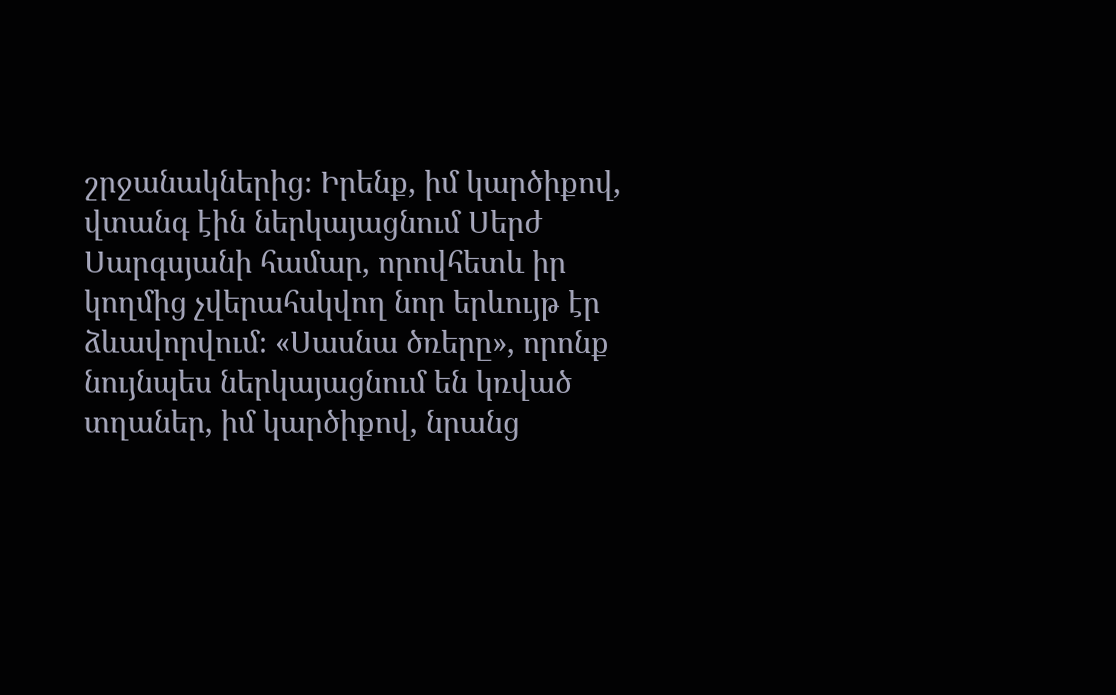շրջանակներից։ Իրենք, իմ կարծիքով, վտանգ էին ներկայացնում Սերժ Սարգսյանի համար, որովհետև իր կողմից չվերահսկվող նոր երևույթ էր ձևավորվում։ «Սասնա ծռերը», որոնք նույնպես ներկայացնում են կռված տղաներ, իմ կարծիքով, նրանց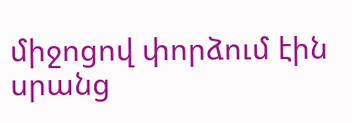միջոցով փորձում էին սրանց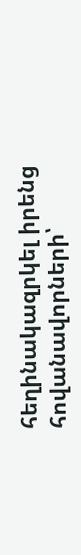հեղինակազրկել իրենց հովանավորների՝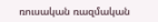ռուսական ռազմական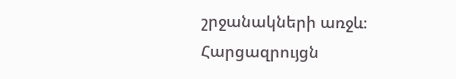շրջանակների առջև։
Հարցազրույցն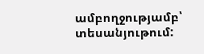ամբողջությամբ՝ տեսանյութում: